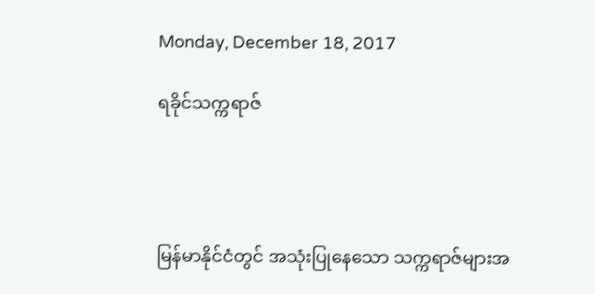Monday, December 18, 2017

ရခိုင်သက္ကရာဇ်




မြန်မာနိုင်ငံတွင် အသုံးပြုနေသော သက္ကရာဇ်များအ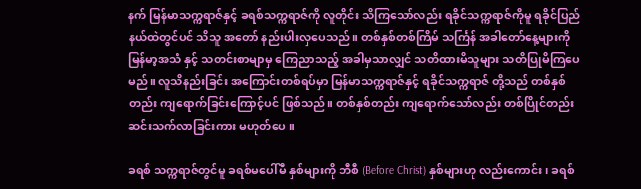နက် မြန်မာသက္ကရာဇ်နှင့် ခရစ်သက္ကရာဇ်ကို လူတိုင်း သိကြသော်လည်း ရခိုင်သက္ကရာဇ်ကိုမူ ရခိုင်ပြည်နယ်ထဲတွင်ပင် သိသူ အတော် နည်းပါးလှပေသည်။ တစ်နှစ်တစ်ကြိမ် သင်္ကြန် အခါတော်နေ့များကို မြန်မာ့အသံ နှင့် သတင်းစာမျာမှ ကြေညာသည့် အခါမှသာလျှင် သတိထားမိသူများ သတိပြုမိကြပေမည်။ လူသိနည်းခြင်း အကြောင်းတစ်ရပ်မှာ မြန်မာသက္ကရာဇ်နှင့် ရခိုင်သက္ကရာဇ် တို့သည် တစ်နှစ်တည်း ကျရောက်ခြင်းကြောင့်ပင် ဖြစ်သည်။ တစ်နှစ်တည်း ကျရောက်သော်လည်း တစ်ပြိုင်တည်း ဆင်းသက်လာခြင်းကား မဟုတ်ပေ ။

ခရစ် သက္ကရာဇ်တွင်မူ ခရစ်မပေါ်မီ နှစ်များကို ဘီစီ (Before Christ) နှစ်များဟု လည်းကောင်း၊ ခရစ်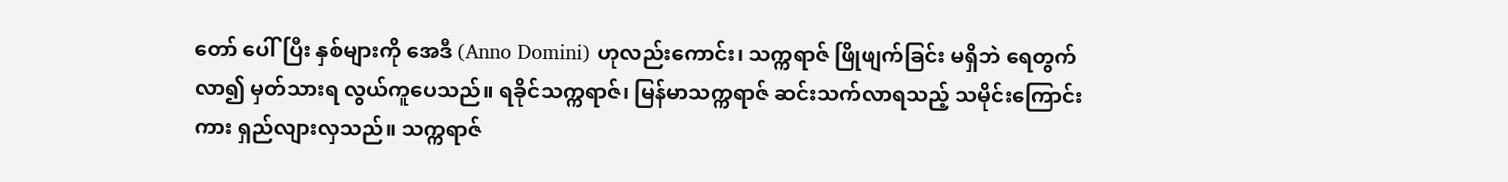တော် ပေါ်ပြီး နှစ်များကို အေဒီ (Anno Domini) ဟုလည်းကောင်း၊ သက္ကရာဇ် ဖြိုဖျက်ခြင်း မရှိဘဲ ရေတွက်လာ၍ မှတ်သားရ လွယ်ကူပေသည်။ ရခိုင်သက္ကရာဇ်၊ မြန်မာသက္ကရာဇ် ဆင်းသက်လာရသည့် သမိုင်းကြောင်းကား ရှည်လျားလှသည်။ သက္ကရာဇ်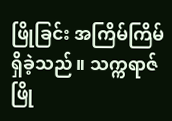ဖြိုခြင်း အကြိမ်ကြိမ် ရှိခဲ့သည်။ သက္ကရာဇ် ဖြို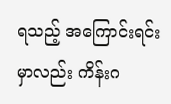ရသည့် အကြောင်းရင်းမှာလည်း ကိန်းဂ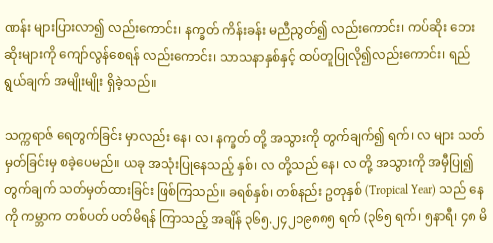ဏန်း များပြားလာ၍ လည်းကောင်း၊ နက္ခတ် ကိန်းခန်း မညီညွတ်၍ လည်းကောင်း၊ ကပ်ဆိုး ဘေးဆိုးများကို ကျော်လွန်စေရန် လည်းကောင်း၊ သာသနာနှစ်နှင့် ထပ်တူပြုလို၍လည်းကောင်း၊ ရည်ရွယ်ချက် အမျိုးမျိုး ရှိခဲ့သည်။

သက္ကရာဇ် ရေတွက်ခြင်း မှာလည်း နေ၊ လ၊ နက္ခတ် တို့ အသွားကို တွက်ချက်၍ ရက်၊ လ များ သတ်မှတ်ခြင်းမှ စခဲ့ပေမည်။ ယခု အသုံးပြုနေသည့် နှစ်၊ လ တို့သည် နေ၊ လ တို့ အသွားကို အမှီပြု၍ တွက်ချက် သတ်မှတ်ထားခြင်း ဖြစ်ကြသည်။ ခရစ်နှစ်၊ တစ်နည်း ဥတုနှစ် (Tropical Year) သည် နေကို ကမ္ဘာက တစ်ပတ် ပတ်မိရန် ကြာသည့် အချိန် ၃၆၅.၂၄၂၁၉၈၈၅ ရက် (၃၆၅ ရက်၊ ၅နာရီ၊ ၄၈ မိ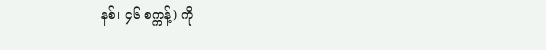နစ်၊ ၄၆ စက္ကန့်) ကို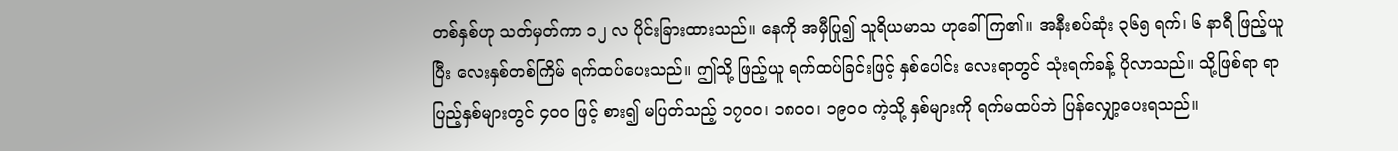တစ်နှစ်ဟု သတ်မှတ်ကာ ၁၂ လ ပိုင်းခြားထားသည်။ နေကို အမှီပြု၍ သူရိယမာသ ဟုခေါ်ကြ၏။ အနီးစပ်ဆုံး ၃၆၅ ရက်၊ ၆ နာရီ ဖြည့်ယူပြီး လေးနှစ်တစ်ကြိမ် ရက်ထပ်ပေးသည်။ ဤသို့ ဖြည့်ယူ ရက်ထပ်ခြင်းဖြင့် နှစ်ပေါင်း လေးရာတွင် သုံးရက်ခန့် ပိုလာသည်။ သို့ဖြစ်ရာ ရာပြည့်နှစ်များတွင် ၄၀၀ ဖြင့် စား၍ မပြတ်သည့် ၁၇၀၀၊ ၁၈၀၀၊ ၁၉၀၀ ကဲ့သို့ နှစ်များကို ရက်မထပ်ဘဲ ပြန်လျှော့ပေးရသည်။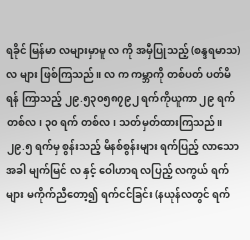ရခိုင် မြန်မာ လများမှာမူ လ ကို အမှီပြုသည့် (စန္ဒရမာသ) လ များ ဖြစ်ကြသည်။ လ က ကမ္ဘာကို တစ်ပတ် ပတ်မိရန် ကြာသည့် ၂၉.၅၃၀၅၈၇၉၂ ရက်ကိုယူကာ ၂၉ ရက် တစ်လ၊ ၃၀ ရက် တစ်လ၊ သတ်မှတ်ထားကြသည်။ ၂၉.၅ ရက်မှ စွန်းသည့် မိနစ်စွန်းများ ရက်ပြည့် လာသောအခါ မျက်မြင် လ နှင့် ဝေါဟာရ လပြည့် လကွယ် ရက်များ မကိုက်ညီတော့၍ ရက်ငင်ခြင်း (နယုန်လတွင် ရက်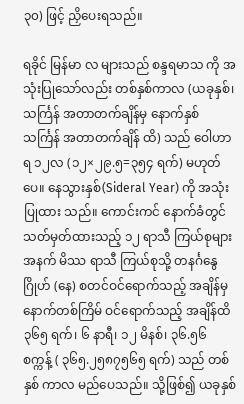၃၀) ဖြင့် ညှိပေးရသည်။

ရခိုင် မြန်မာ လ များသည် စန္ဒရမာသ ကို အသုံးပြုသော်လည်း တစ်နှစ်ကာလ (ယခုနှစ်၊ သင်္ကြန် အတာတက်ချိန်မှ နောက်နှစ် သင်္ကြန် အတာတက်ချိန် ထိ) သည် ဝေါဟာရ ၁၂လ (၁၂×၂၉.၅=၃၅၄ ရက်) မဟုတ်ပေ။ နေသွားနှစ်(Sideral Year) ကို အသုံးပြုထား သည်။ ကောင်းကင် နောက်ခံတွင် သတ်မှတ်ထားသည့် ၁၂ ရာသီ ကြယ်စုများ အနက် မိဿ ရာသီ ကြယ်စုသို့ တနင်္ဂနွေဂြိုဟ် (နေ) စတင်ဝင်ရောက်သည့် အချိန်မှ နောက်တစ်ကြိမ် ဝင်ရောက်သည့် အချိန်ထိ ၃၆၅ ရက်၊ ၆ နာရီ၊ ၁၂ မိနစ်၊ ၃၆.၅၆ စက္ကန့် ( ၃၆၅.၂၅၈၇၅၆၅ ရက်) သည် တစ်နှစ် ကာလ မည်ပေသည်။ သို့ဖြစ်၍ ယခုနှစ်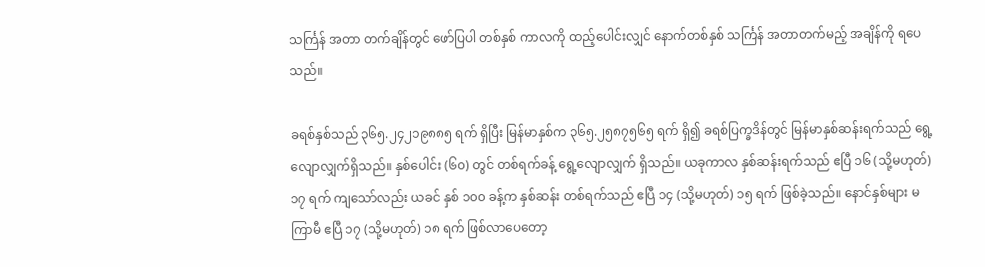သင်္ကြန် အတာ တက်ချိန်တွင် ဖော်ပြပါ တစ်နှစ် ကာလကို ထည့်ပေါင်းလျှင် နောက်တစ်နှစ် သင်္ကြန် အတာတက်မည့် အချိန်ကို ရပေသည်။

ခရစ်နှစ်သည် ၃၆၅.၂၄၂၁၉၈၈၅ ရက် ရှိပြီး မြန်မာနှစ်က ၃၆၅.၂၅၈၇၅၆၅ ရက် ရှိ၍ ခရစ်ပြက္ခဒိန်တွင် မြန်မာနှစ်ဆန်းရက်သည် ရွေ့လျောလျှက်ရှိသည်။ နှစ်ပေါင်း (၆၀) တွင် တစ်ရက်ခန့် ရွေ့လျောလျှက် ရှိသည်။ ယခုကာလ နှစ်ဆန်းရက်သည် ဧပြီ ၁၆ (သို့မဟုတ်) ၁၇ ရက် ကျသော်လည်း ယခင် နှစ် ၁၀၀ ခန့်က နှစ်ဆန်း တစ်ရက်သည် ဧပြီ ၁၄ (သို့မဟုတ်) ၁၅ ရက် ဖြစ်ခဲ့သည်။ နောင်နှစ်များ မကြာမီ ဧပြီ ၁၇ (သို့မဟုတ်) ၁၈ ရက် ဖြစ်လာပေတော့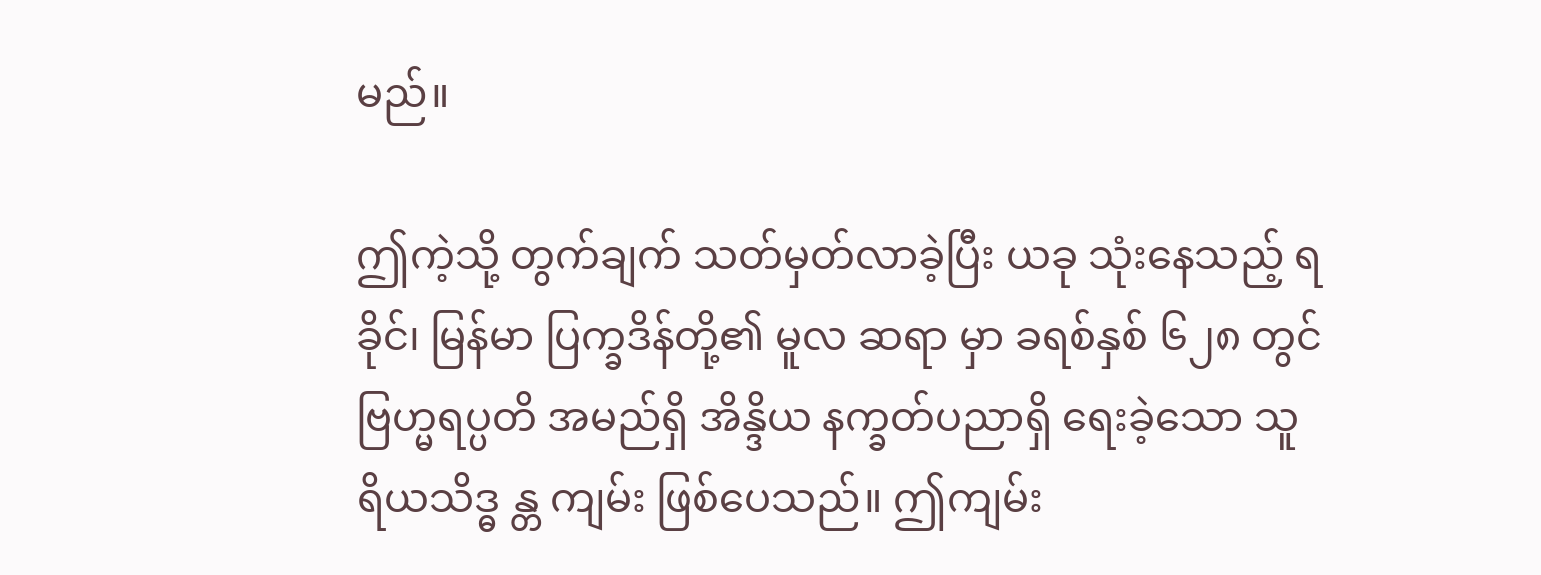မည်။

ဤကဲ့သို့ တွက်ချက် သတ်မှတ်လာခဲ့ပြီး ယခု သုံးနေသည့် ရခိုင်၊ မြန်မာ ပြက္ခဒိန်တို့၏ မူလ ဆရာ မှာ ခရစ်နှစ် ၆၂၈ တွင် ဗြဟ္မရပ္ပတိ အမည်ရှိ အိန္ဒိယ နက္ခတ်ပညာရှိ ရေးခဲ့သော သူရိယသိဒ္ဓ န္တ ကျမ်း ဖြစ်ပေသည်။ ဤကျမ်း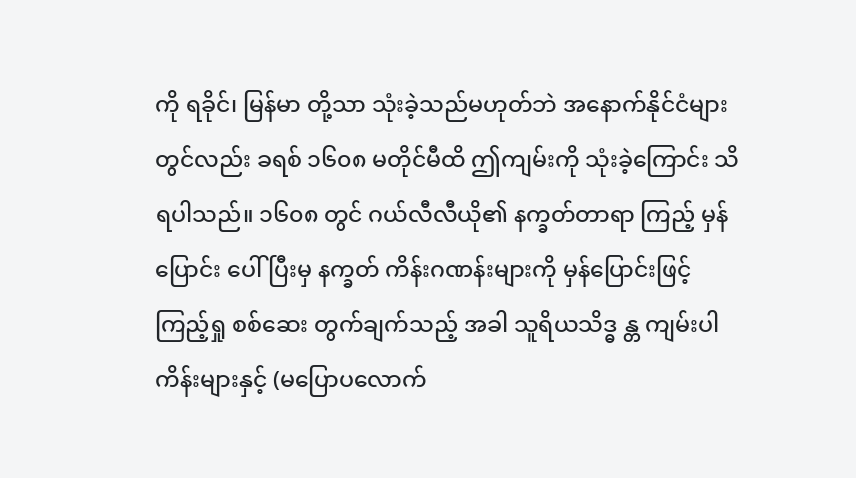ကို ရခိုင်၊ မြန်မာ တို့သာ သုံးခဲ့သည်မဟုတ်ဘဲ အနောက်နိုင်ငံများတွင်လည်း ခရစ် ၁၆၀၈ မတိုင်မီထိ ဤကျမ်းကို သုံးခဲ့ကြောင်း သိရပါသည်။ ၁၆၀၈ တွင် ဂယ်လီလီယို၏ နက္ခတ်တာရာ ကြည့် မှန်ပြောင်း ပေါ်ပြီးမှ နက္ခတ် ကိန်းဂဏန်းများကို မှန်ပြောင်းဖြင့် ကြည့်ရှု စစ်ဆေး တွက်ချက်သည့် အခါ သူရိယသိဒ္ဓ န္တ ကျမ်းပါ ကိန်းများနှင့် (မပြောပလောက်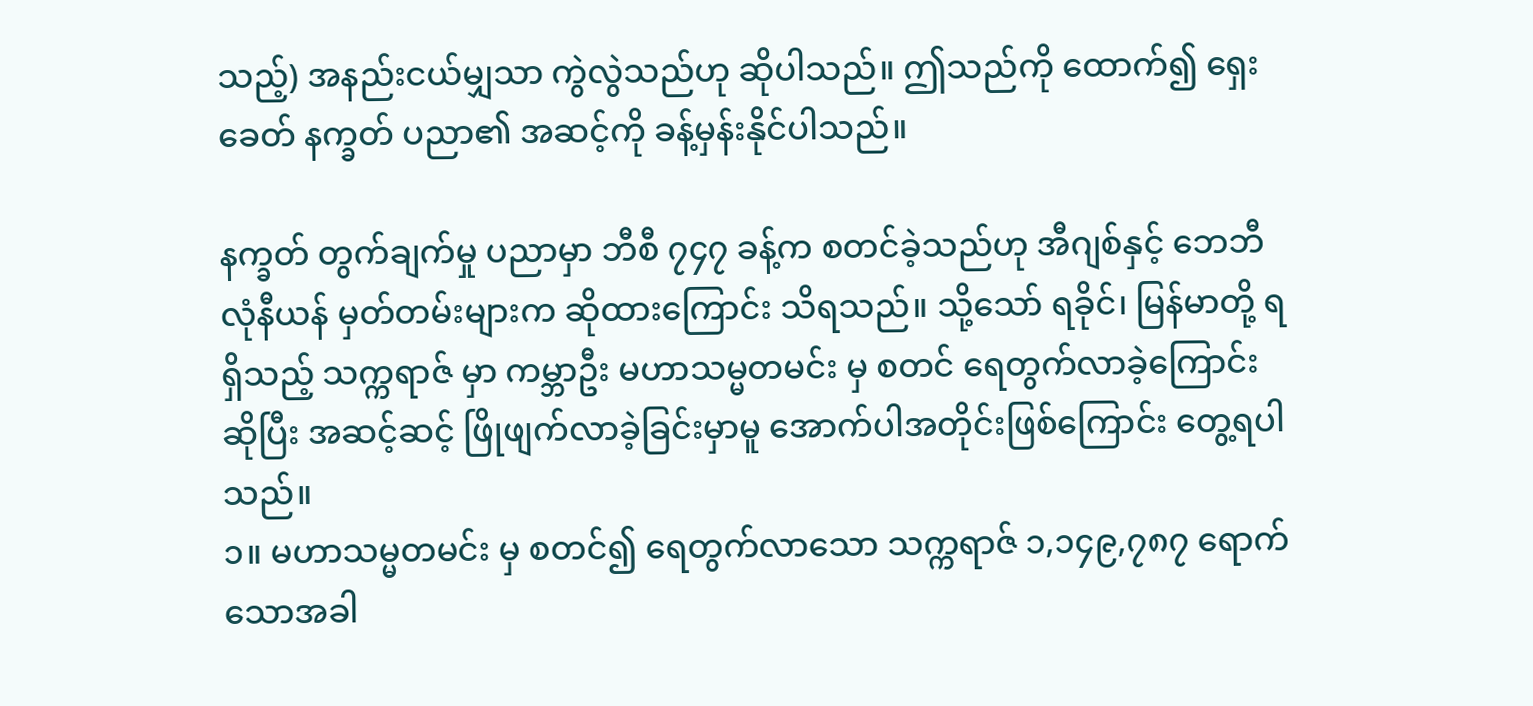သည့်) အနည်းငယ်မျှသာ ကွဲလွဲသည်ဟု ဆိုပါသည်။ ဤသည်ကို ထောက်၍ ရှေးခေတ် နက္ခတ် ပညာ၏ အဆင့်ကို ခန့်မှန်းနိုင်ပါသည်။

နက္ခတ် တွက်ချက်မှု ပညာမှာ ဘီစီ ၇၄၇ ခန့်က စတင်ခဲ့သည်ဟု အီဂျစ်နှင့် ဘေဘီလုံနီယန် မှတ်တမ်းများက ဆိုထားကြောင်း သိရသည်။ သို့သော် ရခိုင်၊ မြန်မာတို့ ရရှိသည့် သက္ကရာဇ် မှာ ကမ္ဘာဦး မဟာသမ္မတမင်း မှ စတင် ရေတွက်လာခဲ့ကြောင်း ဆိုပြီး အဆင့်ဆင့် ဖြိုဖျက်လာခဲ့ခြင်းမှာမူ အောက်ပါအတိုင်းဖြစ်ကြောင်း တွေ့ရပါသည်။
၁။ မဟာသမ္မတမင်း မှ စတင်၍ ရေတွက်လာသော သက္ကရာဇ် ၁,၁၄၉,၇၈၇ ရောက်သောအခါ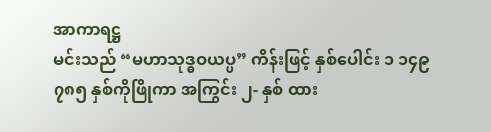အာကာရဋ္ဌ
မင်းသည် “မဟာသုဒ္ဓဝယပ္ပ” ကိန်းဖြင့် နှစ်ပေါင်း ၁ ၁၄၉ ၇၈၅ နှစ်ကိုဖြိုကာ အကြွင်း ၂- နှစ် ထား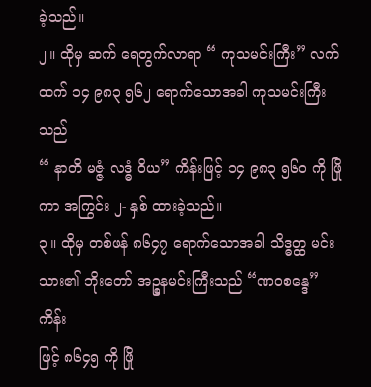ခဲ့သည်။
၂။ ထိုမှ ဆက် ရေတွက်လာရာ “ ကုသမင်းကြီး” လက်ထက် ၁၄ ၉၈၃ ၅၆၂ ရောက်သောအခါ ကုသမင်းကြီးသည်
“ နာတိ မဇ္ဇံ လဒ္ဓံ ဝိယ” ကိန်းဖြင့် ၁၄ ၉၈၃ ၅၆၀ ကို ဖြိုကာ အကြွင်း ၂- နှစ် ထားခဲ့သည်။
၃။ ထိုမှ တစ်ဖန် ၈၆၄၇ ရောက်သောအခါ သိဒ္ဓတ္ထ မင်းသား၏ ဘိုးတော် အဉ္စနမင်းကြီးသည် “ဏဝစန္ဒေ” ကိန်း
ဖြင့် ၈၆၄၅ ကို ဖြို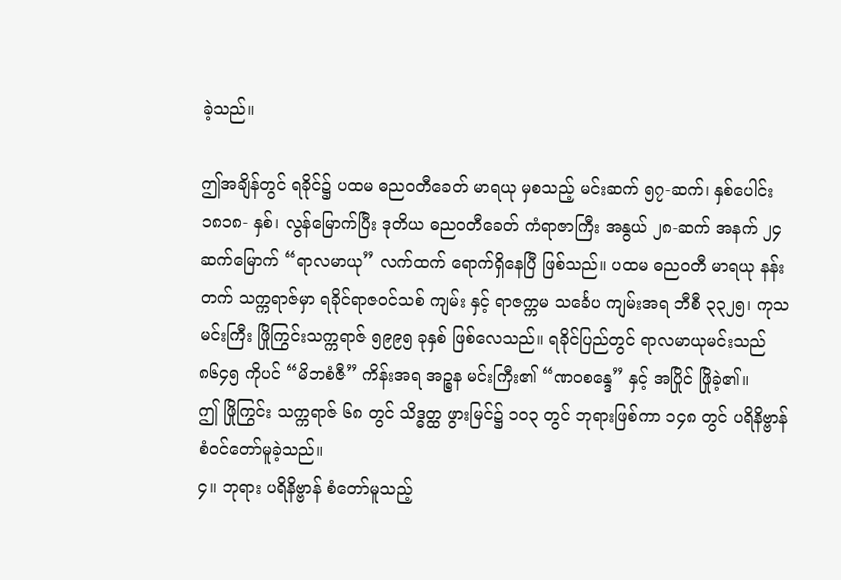ခဲ့သည်။

ဤအချိန်တွင် ရခိုင်၌ ပထမ ဓညဝတီခေတ် မာရယု မှစသည့် မင်းဆက် ၅၇-ဆက်၊ နှစ်ပေါင်း ၁၈၁၈- နှစ်၊ လွန်မြောက်ပြီး ဒုတိယ ဓညဝတီခေတ် ကံရာဇာကြီး အနွယ် ၂၈-ဆက် အနက် ၂၄ ဆက်မြောက် “ရာလမာယု” လက်ထက် ရောက်ရှိနေပြီ ဖြစ်သည်။ ပထမ ဓညဝတီ မာရယု နန်းတက် သက္ကရာဇ်မှာ ရခိုင်ရာဇဝင်သစ် ကျမ်း နှင့် ရာဇက္ကမ သင်္ခေပ ကျမ်းအရ ဘီစီ ၃၃၂၅၊ ကုသမင်းကြီး ဖြိုကြွင်းသက္ကရာဇ် ၅၉၉၅ ခုနှစ် ဖြစ်လေသည်။ ရခိုင်ပြည်တွင် ရာလမာယုမင်းသည် ၈၆၄၅ ကိုပင် “မိဘစံဇီ” ကိန်းအရ အဉ္စန မင်းကြီး၏ “ဏဝစန္ဒေ” နှင့် အပြိုင် ဖြိုခဲ့၏။
ဤ ဖြိုကြွင်း သက္ကရာဇ် ၆၈ တွင် သိဒ္ဓတ္ထ ဖွားမြင်၌ ၁၀၃ တွင် ဘုရားဖြစ်ကာ ၁၄၈ တွင် ပရိနိဗ္ဗာန် စံဝင်တော်မူခဲ့သည်။
၄။ ဘုရား ပရိနိဗ္ဗာန် စံတော်မူသည့်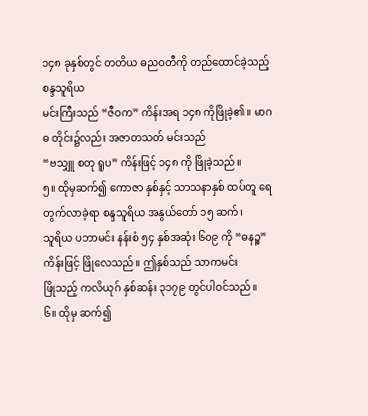၁၄၈ ခုနှစ်တွင် တတိယ ဓညဝတီကို တည်ထောင်ခဲ့သည့် စန္ဒသူရိယ
မင်းကြီးသည် “ဇီဝက” ကိန်းအရ ၁၄၈ ကိုဖြိုခဲ့၏။ မာဂဓ တိုင်း၌လည်း အဇာတသတ် မင်းသည်
“ဗသျှူ စတု ရူပ” ကိန်းဖြင့် ၁၄၈ ကို ဖြိုခဲ့သည်။
၅။ ထိုမှဆက်၍ ကောဇာ နှစ်နှင့် သာသနာနှစ် ထပ်တူ ရေတွက်လာခဲ့ရာ စန္ဒသူရိယ အနွယ်တော် ၁၅ ဆက်၊
သူရိယ ပဘာမင်း နန်းစံ ၅၄ နှစ်အဆုံး ၆၀၉ ကို “ဓနဉ္စ” ကိန်းဖြင့် ဖြိုလေသည်။ ဤနှစ်သည် သာကမင်း
ဖြိုသည့် ကလိယုဂ် နှစ်ဆန်း ၃၁၇၉ တွင်ပါဝင်သည်။
၆။ ထိုမှ ဆက်၍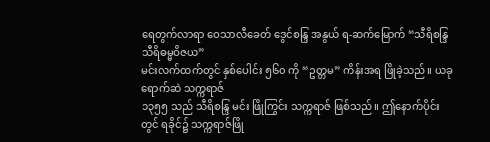ရေတွက်လာရာ ဝေသာလီခေတ် ဒွေင်စန္ဒြ အနွယ် ရ-ဆက်မြောက် “သီရိစန္ဒြ သီရိဓမ္မဝိဇယ”
မင်းလက်ထက်တွင် နှစ်ပေါင်း ၅၆၀ ကို “ဥတ္တမ” ကိန်းအရ ဖြိုခဲ့သည်။ ယခု ရောက်ဆဲ သက္ကရာဇ်
၁၃၅၅ သည် သီရိစန္ဒြ မင်း ဖြိုကြွင်း သက္ကရာဇ် ဖြစ်သည်။ ဤနောက်ပိုင်းတွင် ရခိုင်၌ သက္ကရာဇ်ဖြို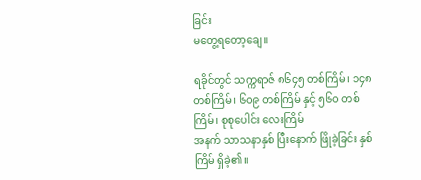ခြင်း
မတွေ့ရတော့ချေ။

ရခိုင်တွင် သက္ကရာဇ် ၈၆၄၅ တစ်ကြိမ်၊ ၁၄၈ တစ်ကြိမ်၊ ၆၀၉ တစ်ကြိမ် နှင့် ၅၆၀ တစ်ကြိမ်၊ စုစုပေါင်း လေးကြိမ်
အနက် သာသနာနှစ် ပြီးနောက် ဖြိုခဲ့ခြင်း နှစ်ကြိမ် ရှိခဲ့၏။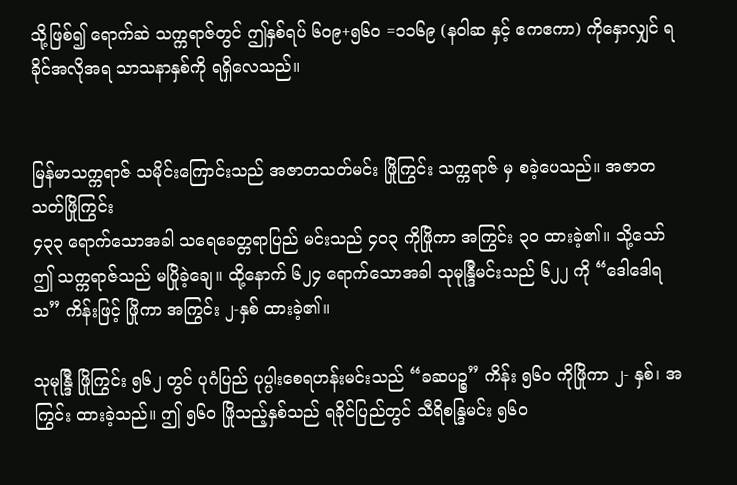သို့ဖြစ်၍ ရောက်ဆဲ သက္ကရာဇ်တွင် ဤနှစ်ရပ် ၆၀၉+၅၆၀ =၁၁၆၉ (နဝါဆ နှင့် ဧကဧကာ) ကိုနှောလျှင် ရခိုင်အလိုအရ သာသနာနှစ်ကို ရရှိလေသည်။


မြန်မာသက္ကရာဇ် သမိုင်းကြောင်းသည် အဇာတသတ်မင်း ဖြိုကြွင်း သက္ကရာဇ် မှ စခဲ့ပေသည်။ အဇာတသတ်ဖြိုကြွင်း
၄၃၃ ရောက်သောအခါ သရေခေတ္တရာပြည် မင်းသည် ၄၀၃ ကိုဖြိုကာ အကြွင်း ၃၀ ထားခဲ့၏။ သို့သော် ဤ သက္ကရာဇ်သည် မပြိုခဲ့ချေ။ ထို့နောက် ၆၂၄ ရောက်သောအခါ သုမုန္ဒြီမင်းသည် ၆၂၂ ကို “ဒေါဒေါရသ” ကိန်းဖြင့် ဖြိုကာ အကြွင်း ၂-နှစ် ထားခဲ့၏။

သုမုန္ဒြီ ဖြိုကြွင်း ၅၆၂ တွင် ပုဂံပြည် ပုပ္ပါးစေရဟန်းမင်းသည် “ခဆပဉ္စ” ကိန်း ၅၆၀ ကိုဖြိုကာ ၂- နှစ်၊ အကြွင်း ထားခဲ့သည်။ ဤ ၅၆၀ ဖြိုသည့်နှစ်သည် ရခိုင်ပြည်တွင် သီရိစန္ဒြမင်း ၅၆၀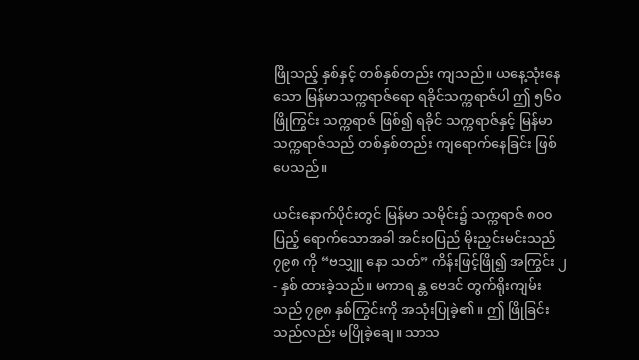ဖြိုသည့် နှစ်နှင့် တစ်နှစ်တည်း ကျသည်။ ယနေ့သုံးနေသော မြန်မာသက္ကရာဇ်ရော ရခိုင်သက္ကရာဇ်ပါ ဤ ၅၆၀ ဖြိုကြွင်း သက္ကရာဇ် ဖြစ်၍ ရခိုင် သက္ကရာဇ်နှင့် မြန်မာ သက္ကရာဇ်သည် တစ်နှစ်တည်း ကျရောက်နေခြင်း ဖြစ်ပေသည်။

ယင်းနောက်ပိုင်းတွင် မြန်မာ သမိုင်း၌ သက္ကရာဇ် ၈၀၀ ပြည့် ရောက်သောအခါ အင်းဝပြည် မိုးညှင်းမင်းသည် ၇၉၈ ကို “ဗသျှူ နော သတ်” ကိန်းဖြင့်ဖြို၍ အကြွင်း ၂- နှစ် ထားခဲ့သည်။ မကာရ န္တ ဗေဒင် တွက်ရိုးကျမ်းသည် ၇၉၈ နှစ်ကြွင်းကို အသုံးပြုခဲ့၏။ ဤ ဖြိုခြင်းသည်လည်း မပြိုခဲ့ချေ။ သာသ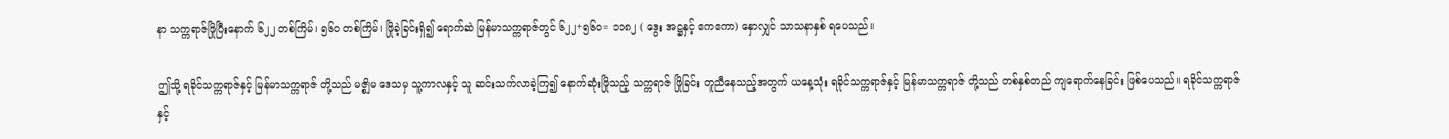နာ သက္ကရာဇ်ဖြိုပြီးနောက် ၆၂၂ တစ်ကြိမ်၊ ၅၆၀ တစ်ကြိမ်၊ ဖြိုခဲ့ခြင်းရှိ၍ ရောက်ဆဲ မြန်မာသက္ကရာဇ်တွင် ၆၂၂+၅၆၀= ၁၁၈၂ ( ဒွေး အဋ္ဌနှင့် ဧကဧကာ) နှောလျှင် သာသနာနှစ် ရပေသည်။

ဤသို့ ရခိုင်သက္ကရာဇ်နှင့် မြန်မာသက္ကရာဇ် တို့သည် မဇ္စျိမ ဒေသမှ သူ့ကာလနှင့် သူ ဆင်းသက်လာခဲ့ကြ၍ နောက်ဆုံးဖြိုသည့် သက္ကရာဇ် ဖြိုခြင်း တူညီနေသည့်အတွက် ယနေ့သုံး ရခိုင်သက္ကရာဇ်နှင့် မြန်မာသက္ကရာဇ် တို့သည် တစ်နှစ်တည် ကျရောက်နေခြင်း ဖြစ်ပေသည်။ ရခိုင်သက္ကရာဇ် နှင့်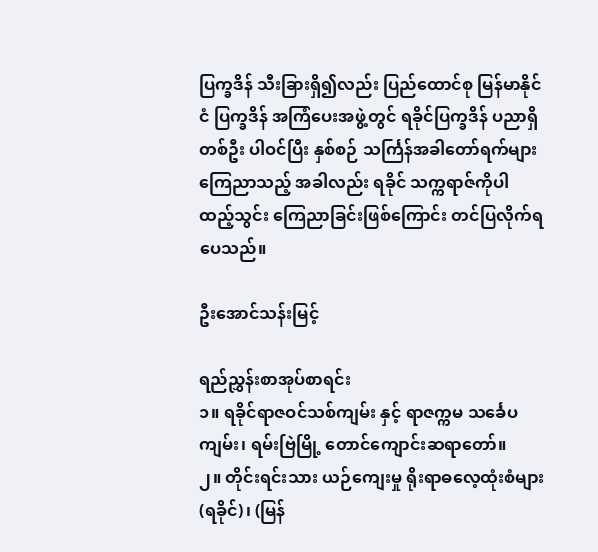ပြက္ခဒိန် သီးခြားရှိ၍လည်း ပြည်ထောင်စု မြန်မာနိုင်ငံ ပြက္ခဒိန် အကြံပေးအဖွဲ့တွင် ရခိုင်ပြက္ခဒိန် ပညာရှိ တစ်ဦး ပါဝင်ပြီး နှစ်စဉ် သင်္ကြန်အခါတော်ရက်များ ကြေညာသည့် အခါလည်း ရခိုင် သက္ကရာဇ်ကိုပါ ထည့်သွင်း ကြေညာခြင်းဖြစ်ကြောင်း တင်ပြလိုက်ရပေသည်။

ဦးအောင်သန်းမြင့်

ရည်ညွှန်းစာအုပ်စာရင်း
၁။ ရခိုင်ရာဇဝင်သစ်ကျမ်း နှင့် ရာဇက္ကမ သင်္ခေပ ကျမ်း၊ ရမ်းဗြဲမြို့ တောင်ကျောင်းဆရာတော်။
၂။ တိုင်းရင်းသား ယဉ်ကျေးမှု ရိုးရာဓလေ့ထုံးစံများ(ရခိုင်)၊ (မြန်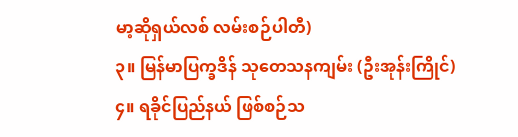မာ့ဆိုရှယ်လစ် လမ်းစဉ်ပါတီ)
၃။ မြန်မာပြက္ခဒိန် သုတေသနကျမ်း (ဦးအုန်းကြိုင်)
၄။ ရခိုင်ပြည်နယ် ဖြစ်စဉ်သ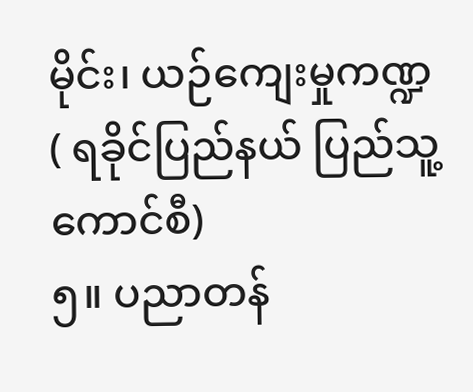မိုင်း၊ ယဉ်ကျေးမှုကဏ္ဍ ( ရခိုင်ပြည်နယ် ပြည်သူ့ကောင်စီ)
၅။ ပညာတန်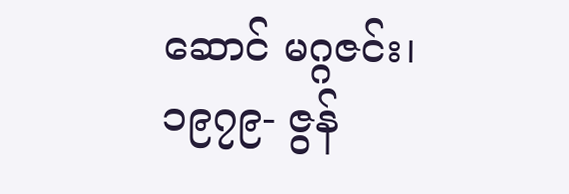ဆောင် မဂ္ဂဇင်း၊ ၁၉၇၉- ဇွန်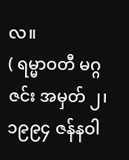လ။
( ရမ္မာဝတီ မဂ္ဂဇင်း အမှတ် ၂၊ ၁၉၉၄ ဇန်နဝါ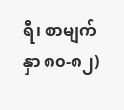ရီ၊ စာမျက်နှာ ၈၀-၈၂)